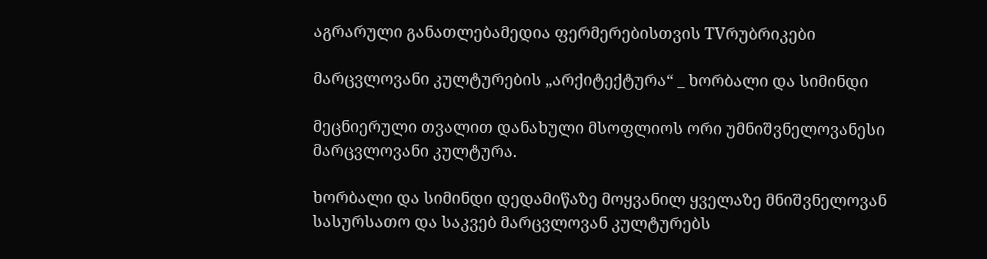აგრარული განათლებამედია ფერმერებისთვის TVრუბრიკები

მარცვლოვანი კულტურების „არქიტექტურა“ _ ხორბალი და სიმინდი

მეცნიერული თვალით დანახული მსოფლიოს ორი უმნიშვნელოვანესი მარცვლოვანი კულტურა.

ხორბალი და სიმინდი დედამიწაზე მოყვანილ ყველაზე მნიშვნელოვან სასურსათო და საკვებ მარცვლოვან კულტურებს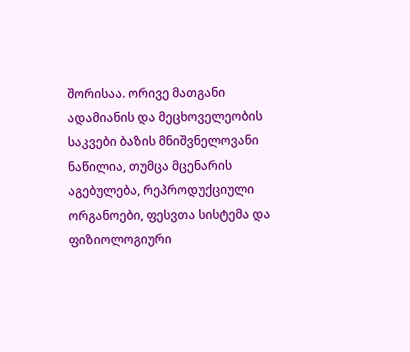შორისაა. ორივე მათგანი ადამიანის და მეცხოველეობის საკვები ბაზის მნიშვნელოვანი ნაწილია, თუმცა მცენარის აგებულება, რეპროდუქციული ორგანოები, ფესვთა სისტემა და ფიზიოლოგიური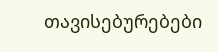თავისებურებები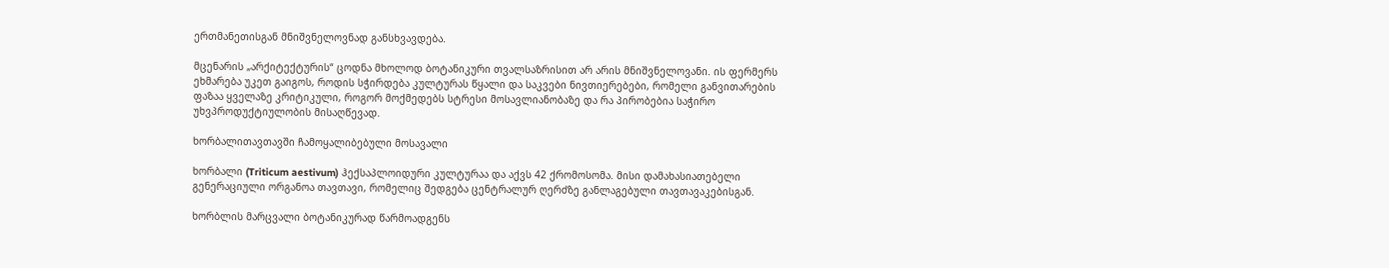ერთმანეთისგან მნიშვნელოვნად განსხვავდება.

მცენარის „არქიტექტურის“ ცოდნა მხოლოდ ბოტანიკური თვალსაზრისით არ არის მნიშვნელოვანი. ის ფერმერს ეხმარება უკეთ გაიგოს, როდის სჭირდება კულტურას წყალი და საკვები ნივთიერებები, რომელი განვითარების ფაზაა ყველაზე კრიტიკული, როგორ მოქმედებს სტრესი მოსავლიანობაზე და რა პირობებია საჭირო უხვპროდუქტიულობის მისაღწევად.

ხორბალითავთავში ჩამოყალიბებული მოსავალი

ხორბალი (Triticum aestivum) ჰექსაპლოიდური კულტურაა და აქვს 42 ქრომოსომა. მისი დამახასიათებელი გენერაციული ორგანოა თავთავი, რომელიც შედგება ცენტრალურ ღერძზე განლაგებული თავთავაკებისგან.

ხორბლის მარცვალი ბოტანიკურად წარმოადგენს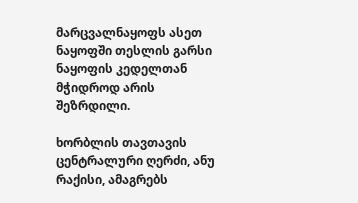მარცვალნაყოფს ასეთ ნაყოფში თესლის გარსი ნაყოფის კედელთან მჭიდროდ არის შეზრდილი.

ხორბლის თავთავის ცენტრალური ღერძი, ანუ რაქისი, ამაგრებს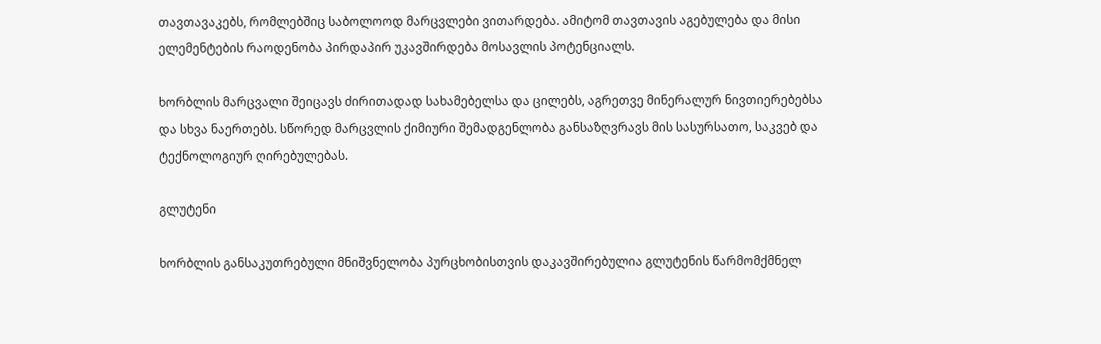თავთავაკებს, რომლებშიც საბოლოოდ მარცვლები ვითარდება. ამიტომ თავთავის აგებულება და მისი ელემენტების რაოდენობა პირდაპირ უკავშირდება მოსავლის პოტენციალს.

ხორბლის მარცვალი შეიცავს ძირითადად სახამებელსა და ცილებს, აგრეთვე მინერალურ ნივთიერებებსა და სხვა ნაერთებს. სწორედ მარცვლის ქიმიური შემადგენლობა განსაზღვრავს მის სასურსათო, საკვებ და ტექნოლოგიურ ღირებულებას.

გლუტენი

ხორბლის განსაკუთრებული მნიშვნელობა პურცხობისთვის დაკავშირებულია გლუტენის წარმომქმნელ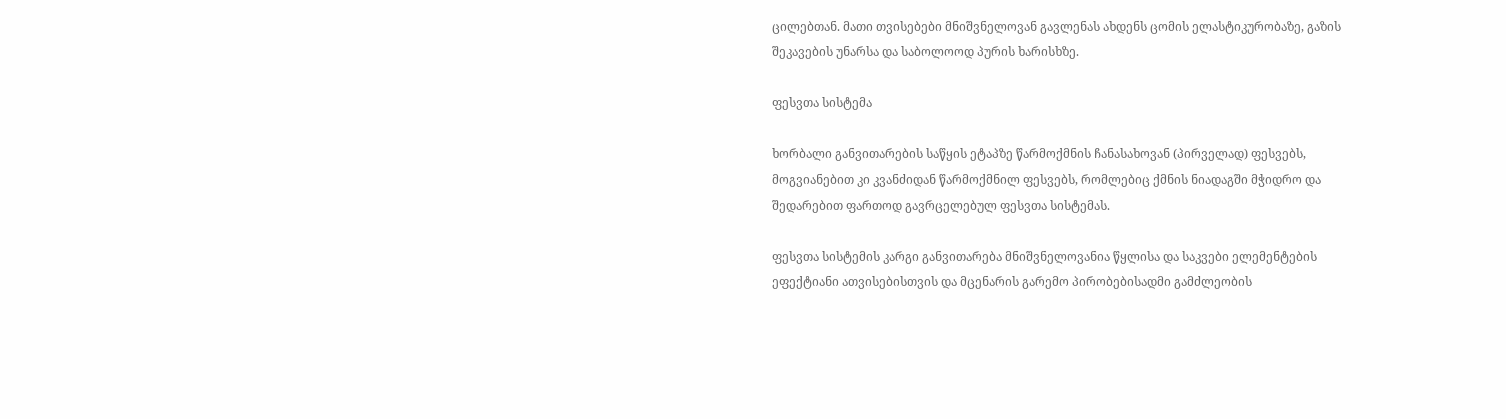ცილებთან. მათი თვისებები მნიშვნელოვან გავლენას ახდენს ცომის ელასტიკურობაზე, გაზის შეკავების უნარსა და საბოლოოდ პურის ხარისხზე.

ფესვთა სისტემა

ხორბალი განვითარების საწყის ეტაპზე წარმოქმნის ჩანასახოვან (პირველად) ფესვებს, მოგვიანებით კი კვანძიდან წარმოქმნილ ფესვებს, რომლებიც ქმნის ნიადაგში მჭიდრო და შედარებით ფართოდ გავრცელებულ ფესვთა სისტემას.

ფესვთა სისტემის კარგი განვითარება მნიშვნელოვანია წყლისა და საკვები ელემენტების ეფექტიანი ათვისებისთვის და მცენარის გარემო პირობებისადმი გამძლეობის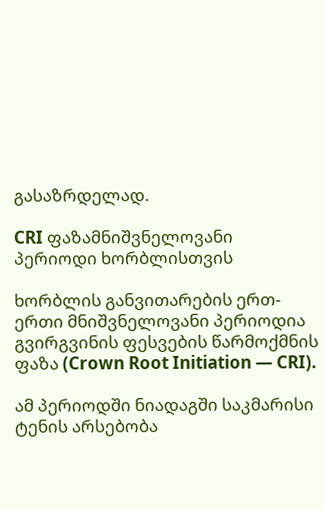გასაზრდელად.

CRI ფაზამნიშვნელოვანი პერიოდი ხორბლისთვის

ხორბლის განვითარების ერთ-ერთი მნიშვნელოვანი პერიოდია გვირგვინის ფესვების წარმოქმნის ფაზა (Crown Root Initiation — CRI).

ამ პერიოდში ნიადაგში საკმარისი ტენის არსებობა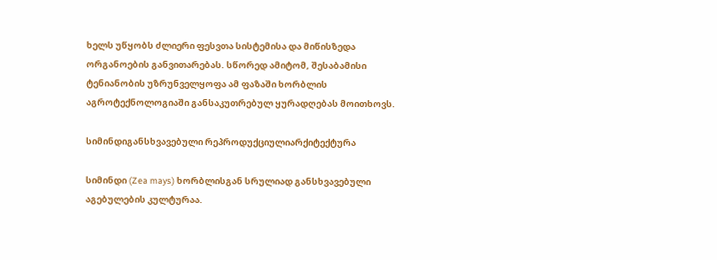ხელს უწყობს ძლიერი ფესვთა სისტემისა და მიწისზედა ორგანოების განვითარებას. სწორედ ამიტომ, შესაბამისი ტენიანობის უზრუნველყოფა ამ ფაზაში ხორბლის აგროტექნოლოგიაში განსაკუთრებულ ყურადღებას მოითხოვს.

სიმინდიგანსხვავებული რეპროდუქციულიარქიტექტურა

სიმინდი (Zea mays) ხორბლისგან სრულიად განსხვავებული აგებულების კულტურაა.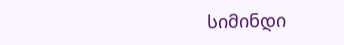სიმინდი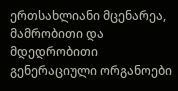ერთსახლიანი მცენარეა, მამრობითი და მდედრობითი გენერაციული ორგანოები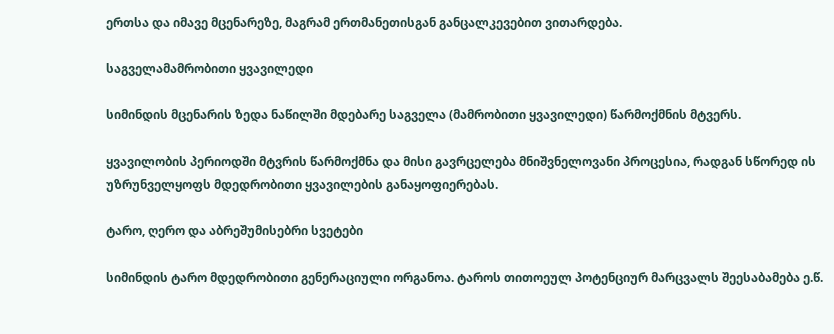ერთსა და იმავე მცენარეზე, მაგრამ ერთმანეთისგან განცალკევებით ვითარდება.

საგველამამრობითი ყვავილედი

სიმინდის მცენარის ზედა ნაწილში მდებარე საგველა (მამრობითი ყვავილედი) წარმოქმნის მტვერს.

ყვავილობის პერიოდში მტვრის წარმოქმნა და მისი გავრცელება მნიშვნელოვანი პროცესია, რადგან სწორედ ის უზრუნველყოფს მდედრობითი ყვავილების განაყოფიერებას.

ტარო, ღერო და აბრეშუმისებრი სვეტები

სიმინდის ტარო მდედრობითი გენერაციული ორგანოა. ტაროს თითოეულ პოტენციურ მარცვალს შეესაბამება ე.წ.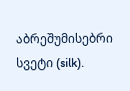აბრეშუმისებრი სვეტი (silk).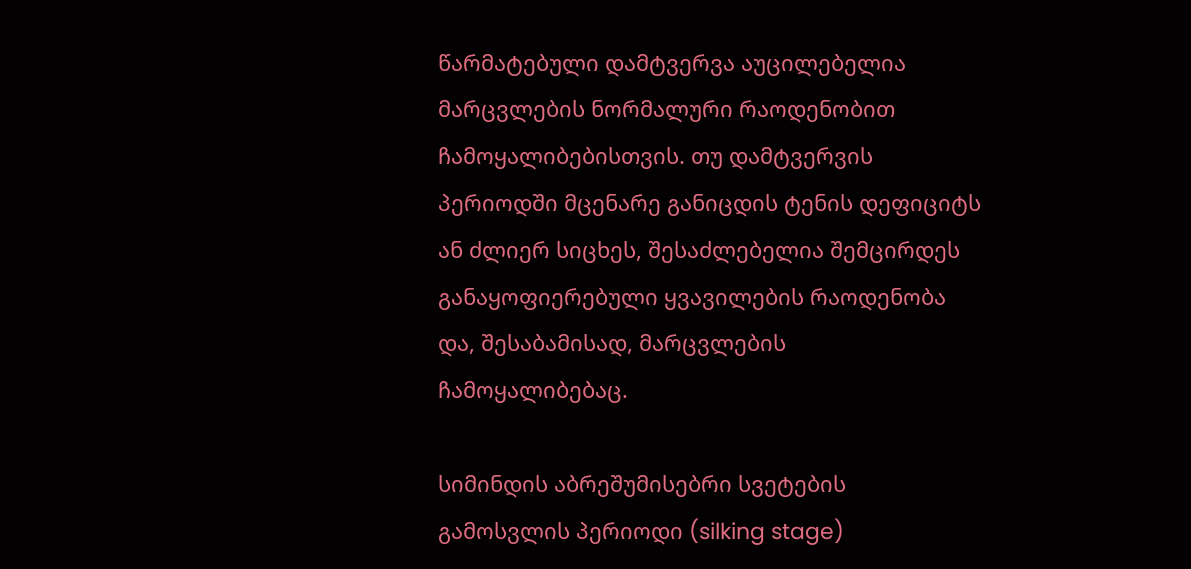წარმატებული დამტვერვა აუცილებელია მარცვლების ნორმალური რაოდენობით ჩამოყალიბებისთვის. თუ დამტვერვის პერიოდში მცენარე განიცდის ტენის დეფიციტს ან ძლიერ სიცხეს, შესაძლებელია შემცირდეს განაყოფიერებული ყვავილების რაოდენობა და, შესაბამისად, მარცვლების ჩამოყალიბებაც.

სიმინდის აბრეშუმისებრი სვეტების გამოსვლის პერიოდი (silking stage)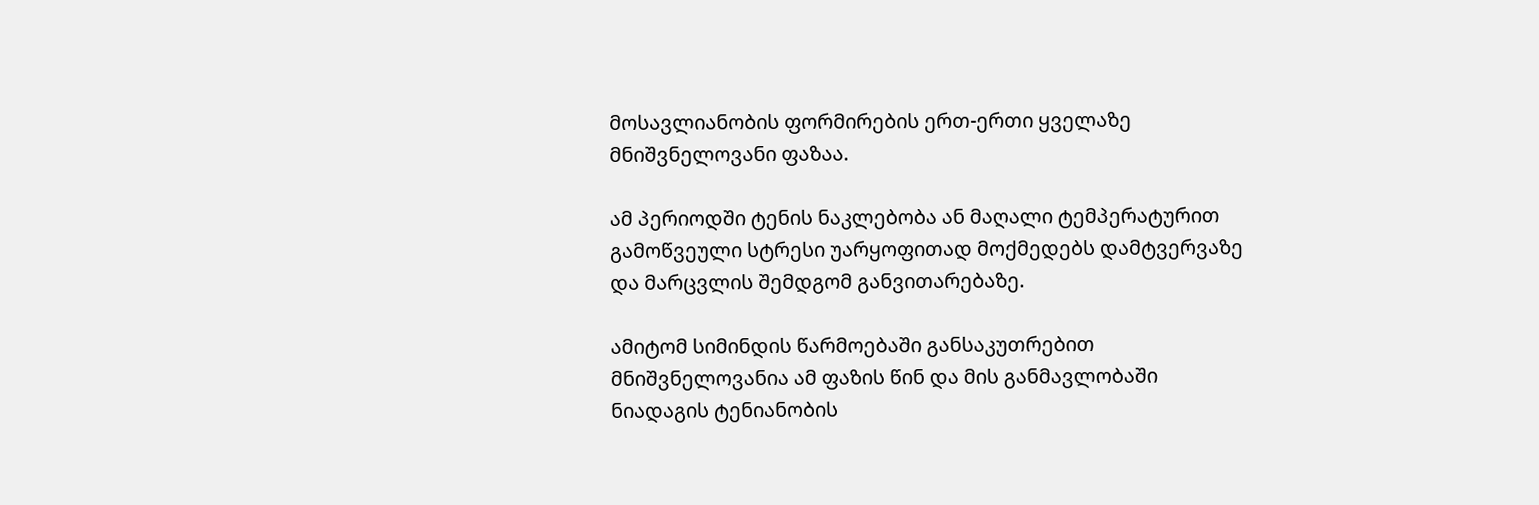მოსავლიანობის ფორმირების ერთ-ერთი ყველაზე მნიშვნელოვანი ფაზაა.

ამ პერიოდში ტენის ნაკლებობა ან მაღალი ტემპერატურით გამოწვეული სტრესი უარყოფითად მოქმედებს დამტვერვაზე და მარცვლის შემდგომ განვითარებაზე.

ამიტომ სიმინდის წარმოებაში განსაკუთრებით მნიშვნელოვანია ამ ფაზის წინ და მის განმავლობაში ნიადაგის ტენიანობის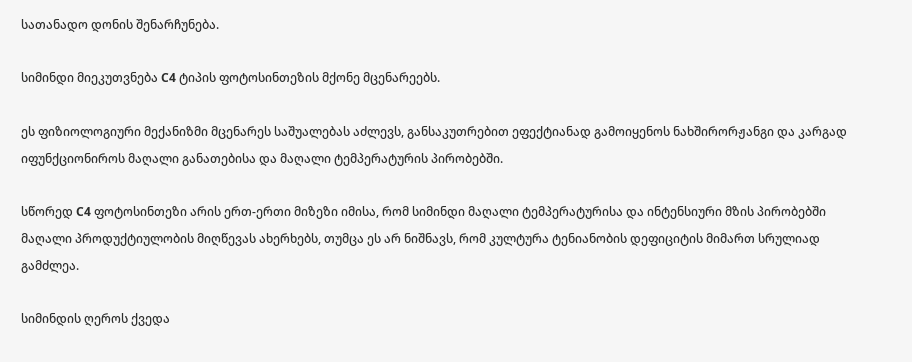სათანადო დონის შენარჩუნება.

სიმინდი მიეკუთვნება C4 ტიპის ფოტოსინთეზის მქონე მცენარეებს.

ეს ფიზიოლოგიური მექანიზმი მცენარეს საშუალებას აძლევს, განსაკუთრებით ეფექტიანად გამოიყენოს ნახშირორჟანგი და კარგად იფუნქციონიროს მაღალი განათებისა და მაღალი ტემპერატურის პირობებში.

სწორედ C4 ფოტოსინთეზი არის ერთ-ერთი მიზეზი იმისა, რომ სიმინდი მაღალი ტემპერატურისა და ინტენსიური მზის პირობებში მაღალი პროდუქტიულობის მიღწევას ახერხებს, თუმცა ეს არ ნიშნავს, რომ კულტურა ტენიანობის დეფიციტის მიმართ სრულიად გამძლეა.

სიმინდის ღეროს ქვედა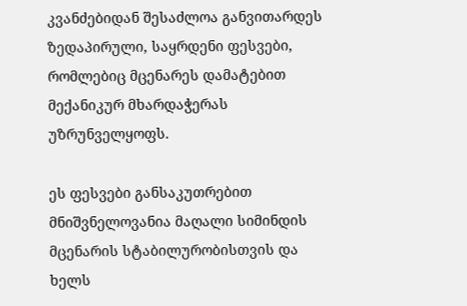კვანძებიდან შესაძლოა განვითარდეს ზედაპირული, საყრდენი ფესვები, რომლებიც მცენარეს დამატებით მექანიკურ მხარდაჭერას უზრუნველყოფს.

ეს ფესვები განსაკუთრებით მნიშვნელოვანია მაღალი სიმინდის მცენარის სტაბილურობისთვის და ხელს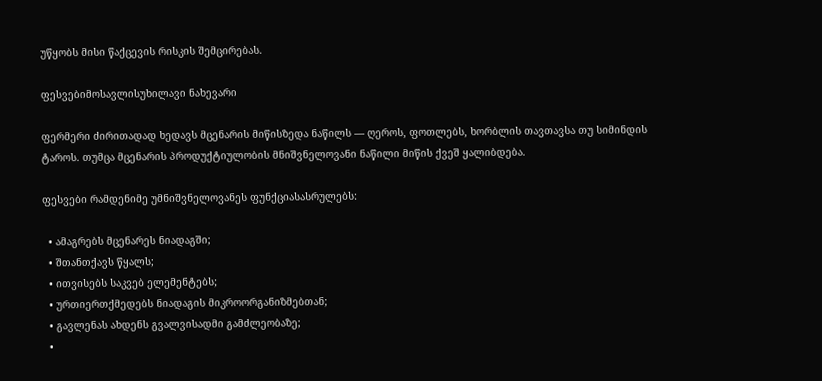უწყობს მისი წაქცევის რისკის შემცირებას.

ფესვებიმოსავლისუხილავი ნახევარი

ფერმერი ძირითადად ხედავს მცენარის მიწისზედა ნაწილს — ღეროს, ფოთლებს, ხორბლის თავთავსა თუ სიმინდის ტაროს. თუმცა მცენარის პროდუქტიულობის მნიშვნელოვანი ნაწილი მიწის ქვეშ ყალიბდება.

ფესვები რამდენიმე უმნიშვნელოვანეს ფუნქციასასრულებს:

  • ამაგრებს მცენარეს ნიადაგში;
  • შთანთქავს წყალს;
  • ითვისებს საკვებ ელემენტებს;
  • ურთიერთქმედებს ნიადაგის მიკროორგანიზმებთან;
  • გავლენას ახდენს გვალვისადმი გამძლეობაზე;
  •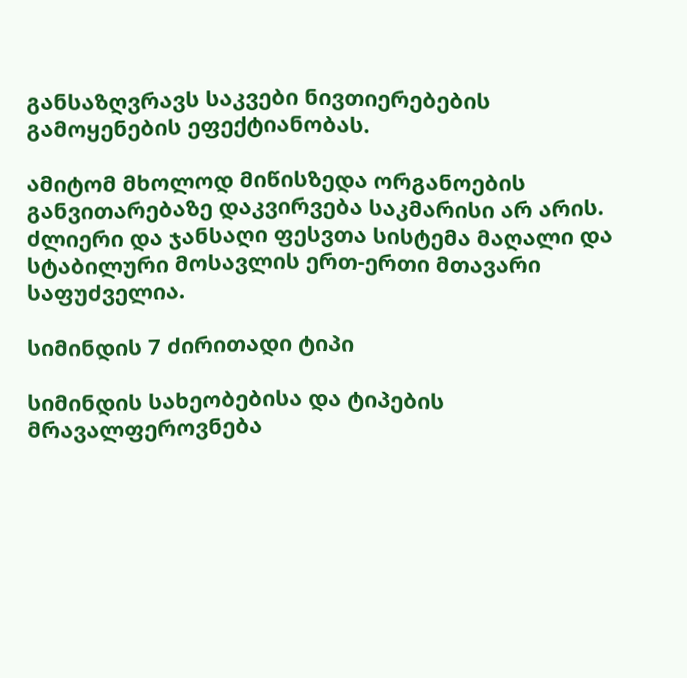განსაზღვრავს საკვები ნივთიერებების გამოყენების ეფექტიანობას.

ამიტომ მხოლოდ მიწისზედა ორგანოების განვითარებაზე დაკვირვება საკმარისი არ არის. ძლიერი და ჯანსაღი ფესვთა სისტემა მაღალი და სტაბილური მოსავლის ერთ-ერთი მთავარი საფუძველია.

სიმინდის 7 ძირითადი ტიპი

სიმინდის სახეობებისა და ტიპების მრავალფეროვნება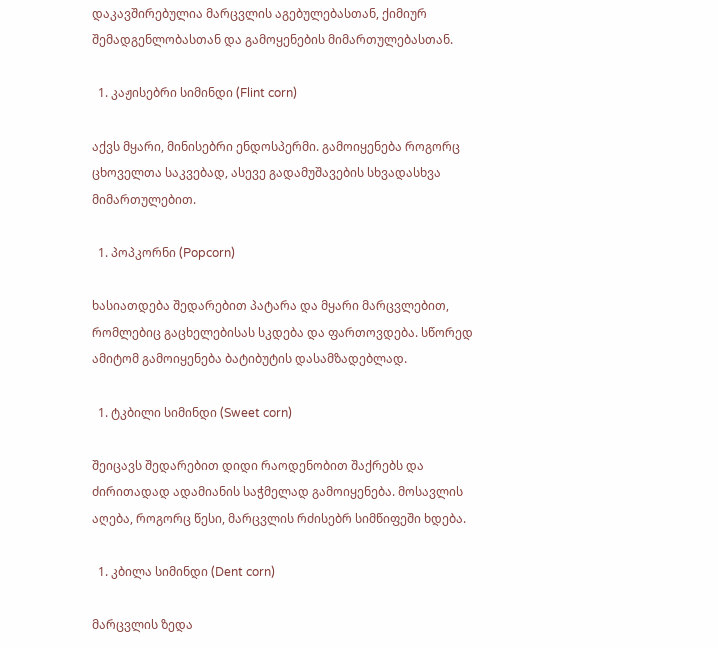დაკავშირებულია მარცვლის აგებულებასთან, ქიმიურ შემადგენლობასთან და გამოყენების მიმართულებასთან.

  1. კაჟისებრი სიმინდი (Flint corn)

აქვს მყარი, მინისებრი ენდოსპერმი. გამოიყენება როგორც ცხოველთა საკვებად, ასევე გადამუშავების სხვადასხვა მიმართულებით.

  1. პოპკორნი (Popcorn)

ხასიათდება შედარებით პატარა და მყარი მარცვლებით, რომლებიც გაცხელებისას სკდება და ფართოვდება. სწორედ ამიტომ გამოიყენება ბატიბუტის დასამზადებლად.

  1. ტკბილი სიმინდი (Sweet corn)

შეიცავს შედარებით დიდი რაოდენობით შაქრებს და ძირითადად ადამიანის საჭმელად გამოიყენება. მოსავლის აღება, როგორც წესი, მარცვლის რძისებრ სიმწიფეში ხდება.

  1. კბილა სიმინდი (Dent corn)

მარცვლის ზედა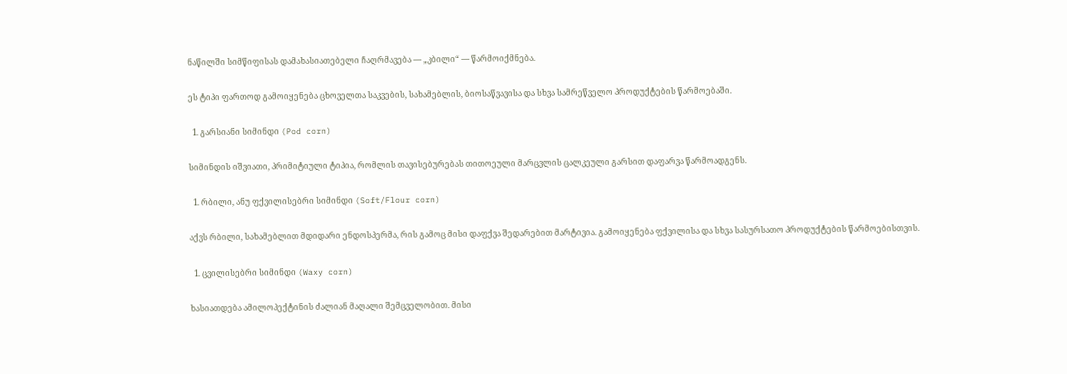ნაწილში სიმწიფისას დამახასიათებელი ჩაღრმავება — „კბილი“ — წარმოიქმნება.

ეს ტიპი ფართოდ გამოიყენება ცხოველთა საკვების, სახამებლის, ბიოსაწვავისა და სხვა სამრეწველო პროდუქტების წარმოებაში.

  1. გარსიანი სიმინდი (Pod corn)

სიმინდის იშვიათი, პრიმიტიული ტიპია, რომლის თავისებურებას თითოეული მარცვლის ცალკეული გარსით დაფარვა წარმოადგენს.

  1. რბილი, ანუ ფქვილისებრი სიმინდი (Soft/Flour corn)

აქვს რბილი, სახამებლით მდიდარი ენდოსპერმა, რის გამოც მისი დაფქვა შედარებით მარტივია. გამოიყენება ფქვილისა და სხვა სასურსათო პროდუქტების წარმოებისთვის.

  1. ცვილისებრი სიმინდი (Waxy corn)

ხასიათდება ამილოპექტინის ძალიან მაღალი შემცველობით. მისი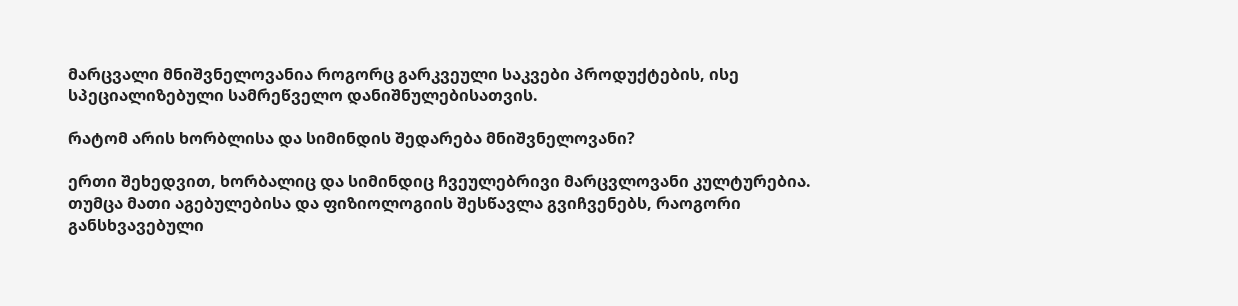მარცვალი მნიშვნელოვანია როგორც გარკვეული საკვები პროდუქტების, ისე სპეციალიზებული სამრეწველო დანიშნულებისათვის.

რატომ არის ხორბლისა და სიმინდის შედარება მნიშვნელოვანი?

ერთი შეხედვით, ხორბალიც და სიმინდიც ჩვეულებრივი მარცვლოვანი კულტურებია. თუმცა მათი აგებულებისა და ფიზიოლოგიის შესწავლა გვიჩვენებს, რაოგორი განსხვავებული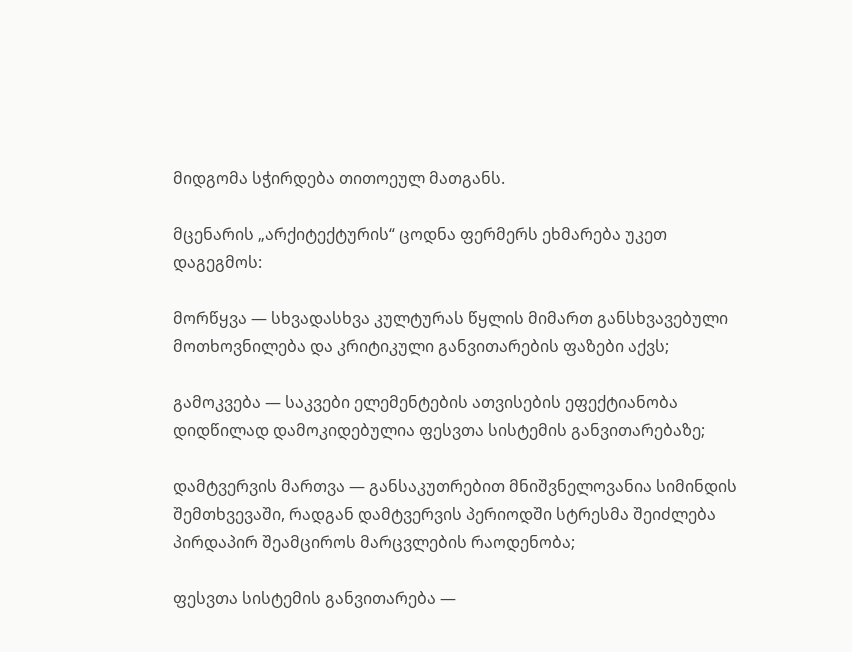მიდგომა სჭირდება თითოეულ მათგანს.

მცენარის „არქიტექტურის“ ცოდნა ფერმერს ეხმარება უკეთ დაგეგმოს:

მორწყვა — სხვადასხვა კულტურას წყლის მიმართ განსხვავებული მოთხოვნილება და კრიტიკული განვითარების ფაზები აქვს;

გამოკვება — საკვები ელემენტების ათვისების ეფექტიანობა დიდწილად დამოკიდებულია ფესვთა სისტემის განვითარებაზე;

დამტვერვის მართვა — განსაკუთრებით მნიშვნელოვანია სიმინდის შემთხვევაში, რადგან დამტვერვის პერიოდში სტრესმა შეიძლება პირდაპირ შეამციროს მარცვლების რაოდენობა;

ფესვთა სისტემის განვითარება —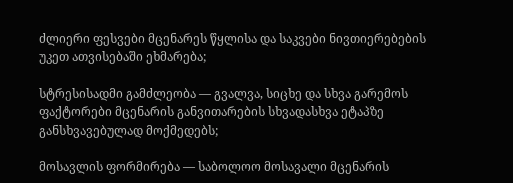ძლიერი ფესვები მცენარეს წყლისა და საკვები ნივთიერებების უკეთ ათვისებაში ეხმარება;

სტრესისადმი გამძლეობა — გვალვა, სიცხე და სხვა გარემოს ფაქტორები მცენარის განვითარების სხვადასხვა ეტაპზე განსხვავებულად მოქმედებს;

მოსავლის ფორმირება — საბოლოო მოსავალი მცენარის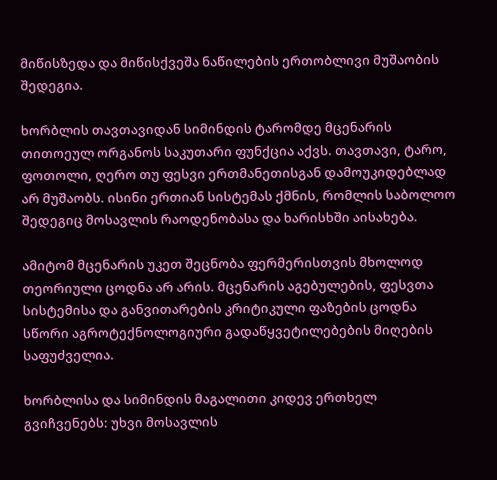მიწისზედა და მიწისქვეშა ნაწილების ერთობლივი მუშაობის შედეგია.

ხორბლის თავთავიდან სიმინდის ტარომდე მცენარის თითოეულ ორგანოს საკუთარი ფუნქცია აქვს. თავთავი, ტარო, ფოთოლი, ღერო თუ ფესვი ერთმანეთისგან დამოუკიდებლად არ მუშაობს. ისინი ერთიან სისტემას ქმნის, რომლის საბოლოო შედეგიც მოსავლის რაოდენობასა და ხარისხში აისახება.

ამიტომ მცენარის უკეთ შეცნობა ფერმერისთვის მხოლოდ თეორიული ცოდნა არ არის. მცენარის აგებულების, ფესვთა სისტემისა და განვითარების კრიტიკული ფაზების ცოდნა სწორი აგროტექნოლოგიური გადაწყვეტილებების მიღების საფუძველია.

ხორბლისა და სიმინდის მაგალითი კიდევ ერთხელ გვიჩვენებს: უხვი მოსავლის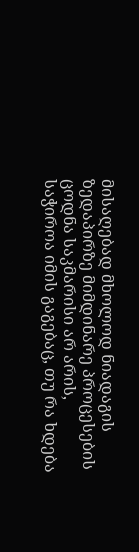მისაღებად მხოლოდ ნიადაგის ზედაპირზე მიმდინარე პროცესების ცოდნა საკმარისი არ არის, საჭიროა იმის გაგებაც, თუ რა ხდება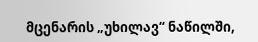მცენარის „უხილავ“ ნაწილში,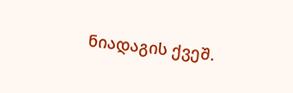ნიადაგის ქვეშ.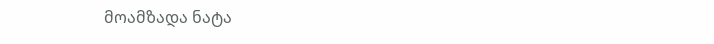მოამზადა ნატა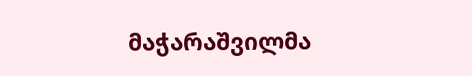მაჭარაშვილმა